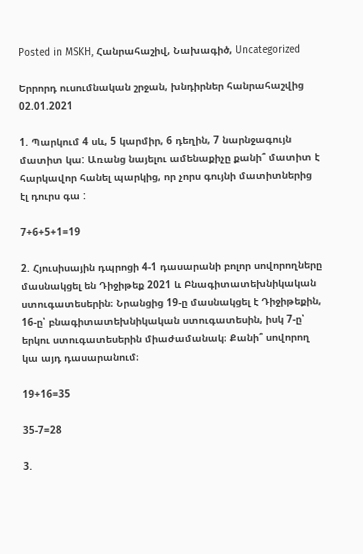Posted in MSKH, Հանրահաշիվ, Նախագիծ, Uncategorized

Երրորդ ուսումնական շրջան, խնդիրներ հանրահաշվից 02.01.2021

1. Պարկում 4 սև, 5 կարմիր, 6 դեղին, 7 նարնջագույն մատիտ կա: Առանց նայելու ամենաքիչը քանի՞ մատիտ է հարկավոր հանել պարկից, որ չորս գույնի մատիտներից էլ դուրս գա :

7+6+5+1=19

2. Հյուսիսային դպրոցի 4-1 դասարանի բոլոր սովորողները մասնակցել են Դիջիթեք 2021 և Բնագիտատեխնիկական ստուգատեսերին։ Նրանցից 19-ը մասնակցել է Դիջիթեքին, 16-ը՝ բնագիտատեխնիկական ստուգատեսին, իսկ 7-ը՝ երկու ստուգատեսերին միաժամանակ։ Քանի՞ սովորող կա այդ դասարանում։

19+16=35

35-7=28

3.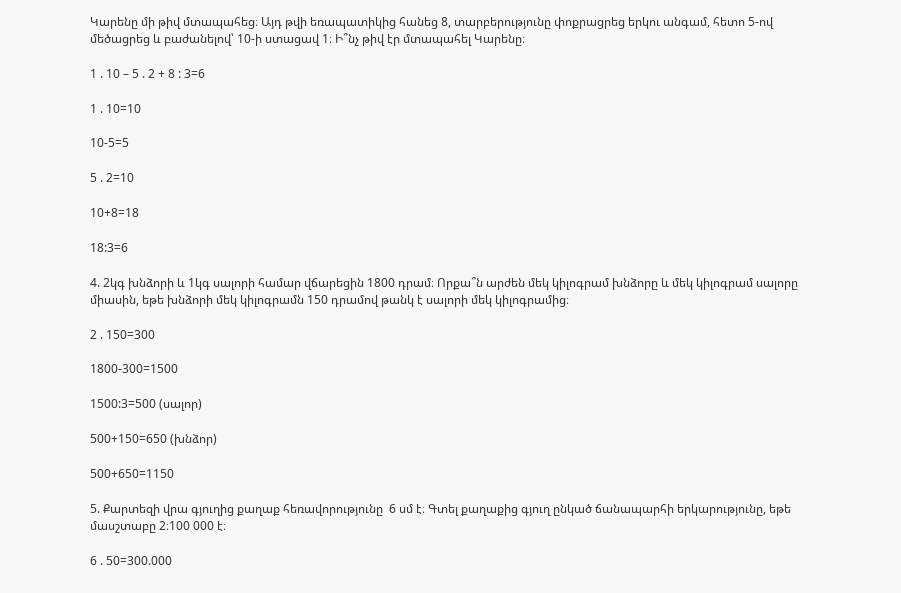Կարենը մի թիվ մտապահեց։ Այդ թվի եռապատիկից հանեց 8, տարբերությունը փոքրացրեց երկու անգամ, հետո 5-ով մեծացրեց և բաժանելով՝ 10-ի ստացավ 1։ Ի՞նչ թիվ էր մտապահել Կարենը։

1 . 10 – 5 . 2 + 8 : 3=6

1 . 10=10

10-5=5

5 . 2=10

10+8=18

18:3=6

4. 2կգ խնձորի և 1կգ սալորի համար վճարեցին 1800 դրամ։ Որքա՞ն արժեն մեկ կիլոգրամ խնձորը և մեկ կիլոգրամ սալորը միասին, եթե խնձորի մեկ կիլոգրամն 150 դրամով թանկ է սալորի մեկ կիլոգրամից։

2 . 150=300

1800-300=1500

1500:3=500 (սալոր)

500+150=650 (խնձոր)

500+650=1150

5. Քարտեզի վրա գյուղից քաղաք հեռավորությունը  6 սմ է։ Գտել քաղաքից գյուղ ընկած ճանապարհի երկարությունը, եթե մասշտաբը 2։100 000 է։

6 . 50=300.000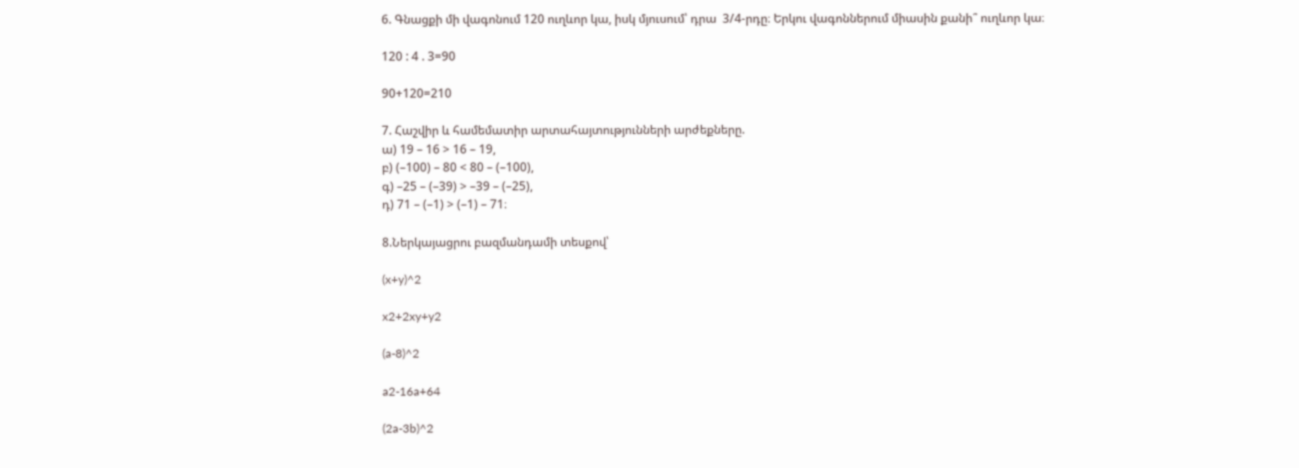6. Գնացքի մի վագոնում 120 ուղևոր կա, իսկ մյուսում՝ դրա  3/4-րդը։ Երկու վագոններում միասին քանի՞ ուղևոր կա։

120 : 4 . 3=90

90+120=210

7. Հաշվիր և համեմատիր արտահայտությունների արժեքները.
ա) 19 – 16 > 16 – 19,
բ) (–100) – 80 < 80 – (–100),
գ) –25 – (–39) > –39 – (–25),
դ) 71 – (–1) > (–1) – 71։

8.Ներկայացրու բազմանդամի տեսքով՝

(x+y)^2

x2+2xy+y2

(a-8)^2

a2-16a+64

(2a-3b)^2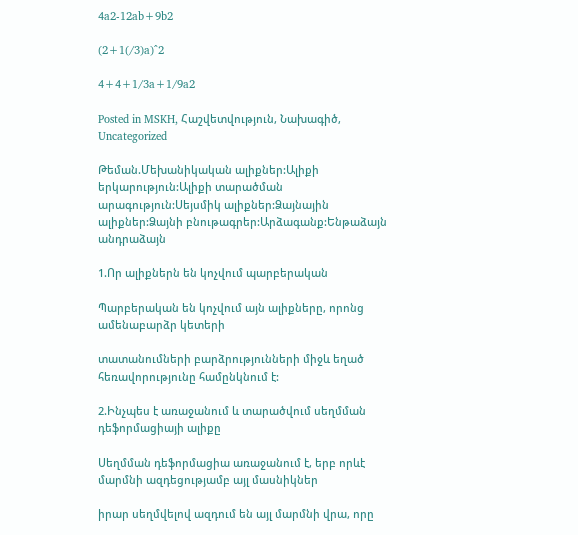4a2-12ab+9b2

(2+1(/3)a)^2

4+4+1/3a+1/9a2

Posted in MSKH, Հաշվետվություն, Նախագիծ, Uncategorized

Թեման.Մեխանիկական ալիքներ:Ալիքի երկարություն:Ալիքի տարածման արագություն:Սեյսմիկ ալիքներ:Ձայնային ալիքներ:Ձայնի բնութագրեր:Արձագանք:Ենթաձայն անդրաձայն

1.Որ ալիքներն են կոչվում պարբերական

Պարբերական են կոչվում այն ալիքները, որոնց ամենաբարձր կետերի

տատանումների բարձրությունների միջև եղած հեռավորությունը համընկնում է:

2.Ինչպես է առաջանում և տարածվում սեղմման դեֆորմացիայի ալիքը

Սեղմման դեֆորմացիա առաջանում է, երբ որևէ մարմնի ազդեցությամբ այլ մասնիկներ

իրար սեղմվելով ազդում են այլ մարմնի վրա, որը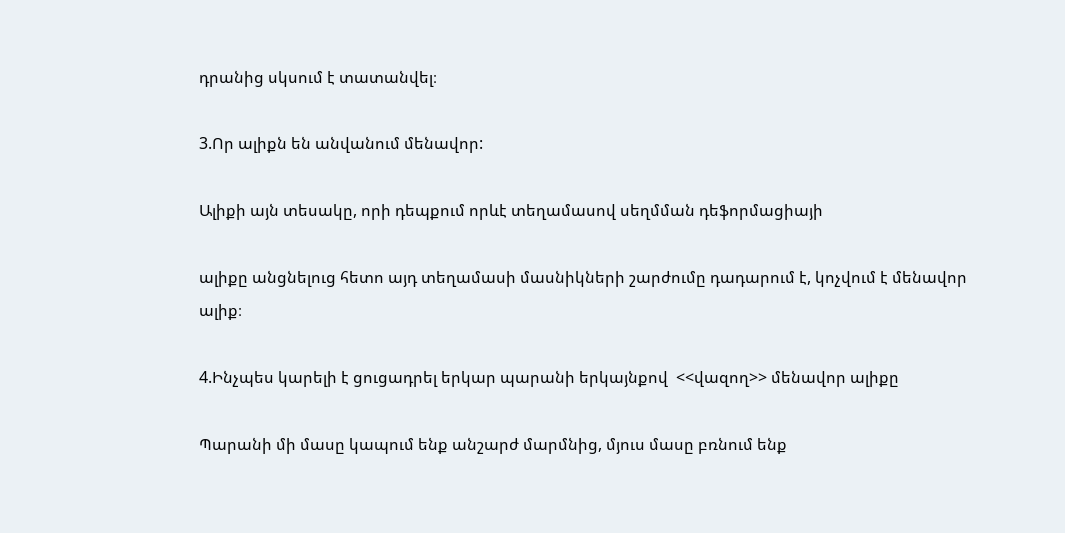դրանից սկսում է տատանվել։

3.Որ ալիքն են անվանում մենավոր:

Ալիքի այն տեսակը, որի դեպքում որևէ տեղամասով սեղմման դեֆորմացիայի

ալիքը անցնելուց հետո այդ տեղամասի մասնիկների շարժումը դադարում է, կոչվում է մենավոր ալիք։

4.Ինչպես կարելի է ցուցադրել երկար պարանի երկայնքով  <<վազող>> մենավոր ալիքը

Պարանի մի մասը կապում ենք անշարժ մարմնից, մյուս մասը բռնում ենք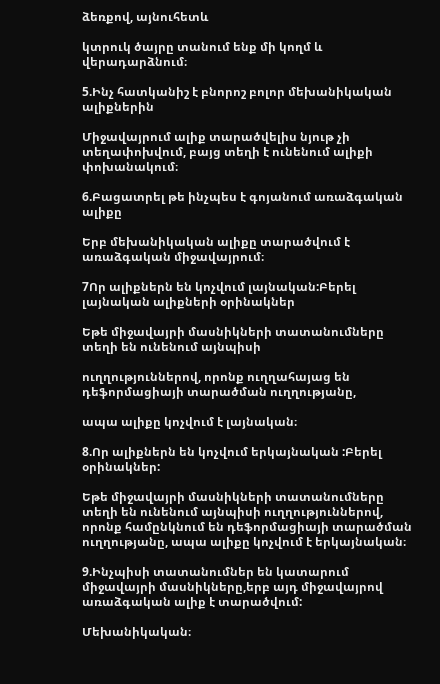ձեռքով, այնուհետև

կտրուկ ծայրը տանում ենք մի կողմ և վերադարձնում։

5.Ինչ հատկանիշ է բնորոշ բոլոր մեխանիկական ալիքներին

Միջավայրում ալիք տարածվելիս նյութ չի տեղափոխվում, բայց տեղի է ունենում ալիքի փոխանակում։

6.Բացատրել թե ինչպես է գոյանում առաձգական ալիքը

Երբ մեխանիկական ալիքը տարածվում է առաձգական միջավայրում։

7Որ ալիքներն են կոչվում լայնական:Բերել լայնական ալիքների օրինակներ

Եթե միջավայրի մասնիկների տատանումները տեղի են ունենում այնպիսի

ուղղություններով, որոնք ուղղահայաց են դեֆորմացիայի տարածման ուղղությանը,

ապա ալիքը կոչվում է լայնական։

8.Որ ալիքներն են կոչվում երկայնական :Բերել օրինակներ:

Եթե միջավայրի մասնիկների տատանումները տեղի են ունենում այնպիսի ուղղություններով, որոնք համընկնում են դեֆորմացիայի տարածման ուղղությանը, ապա ալիքը կոչվում է երկայնական։

9.Ինչպիսի տատանումներ են կատարում միջավայրի մասնիկները,երբ այդ միջավայրով առաձգական ալիք է տարածվում:

Մեխանիկական։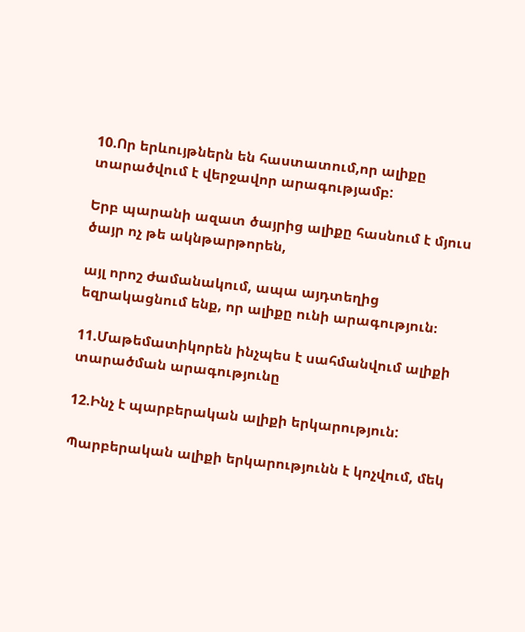10.Որ երևույթներն են հաստատում,որ ալիքը տարածվում է վերջավոր արագությամբ:

Երբ պարանի ազատ ծայրից ալիքը հասնում է մյուս ծայր ոչ թե ակնթարթորեն,

այլ որոշ ժամանակում, ապա այդտեղից եզրակացնում ենք, որ ալիքը ունի արագություն։

11.Մաթեմատիկորեն ինչպես է սահմանվում ալիքի տարածման արագությունը

12.Ինչ է պարբերական ալիքի երկարություն:

Պարբերական ալիքի երկարությունն է կոչվում, մեկ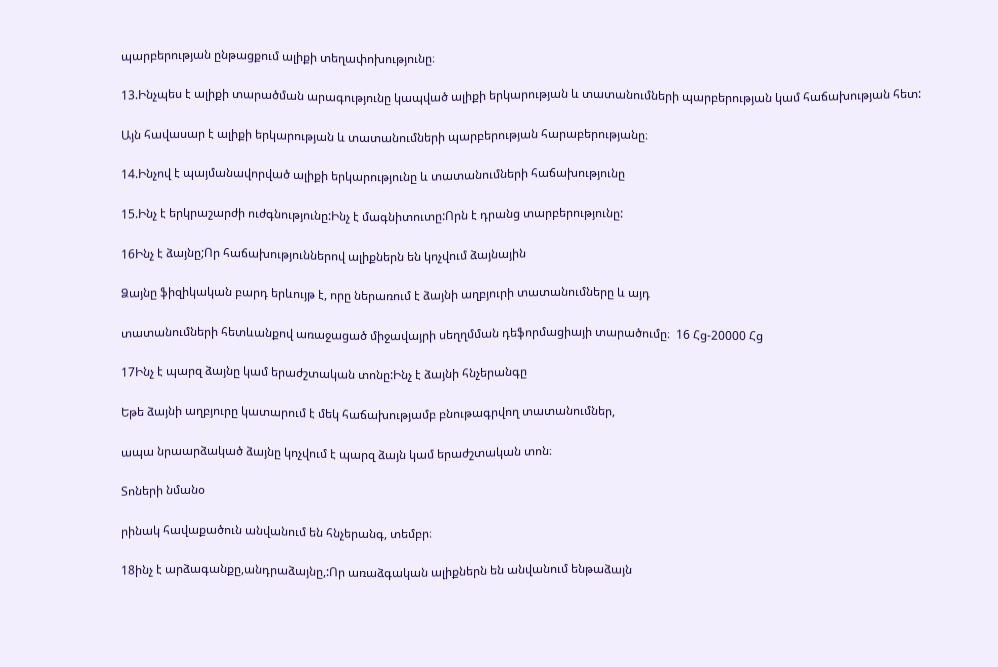պարբերության ընթացքում ալիքի տեղափոխությունը։

13.Ինչպես է ալիքի տարածման արագությունը կապված ալիքի երկարության և տատանումների պարբերության կամ հաճախության հետ:

Այն հավասար է ալիքի երկարության և տատանումների պարբերության հարաբերությանը։

14.Ինչով է պայմանավորված ալիքի երկարությունը և տատանումների հաճախությունը

15.Ինչ է երկրաշարժի ուժգնությունը:Ինչ է մագնիտուտը:Որն է դրանց տարբերությունը:

16Ինչ է ձայնը;Որ հաճախություններով ալիքներն են կոչվում ձայնային

Ձայնը ֆիզիկական բարդ երևույթ է, որը ներառում է ձայնի աղբյուրի տատանումները և այդ

տատանումների հետևանքով առաջացած միջավայրի սեղղմման դեֆորմացիայի տարածումը։  16 Հց-20000 Հց

17Ինչ է պարզ ձայնը կամ երաժշտական տոնը:Ինչ է ձայնի հնչերանգը

Եթե ձայնի աղբյուրը կատարում է մեկ հաճախությամբ բնութագրվող տատանումներ,

ապա նրաարձակած ձայնը կոչվում է պարզ ձայն կամ երաժշտական տոն։

Տոների նմանօ

րինակ հավաքածուն անվանում են հնչերանգ, տեմբր։

18ինչ է արձագանքը,անդրաձայնը,:Որ առաձգական ալիքներն են անվանում ենթաձայն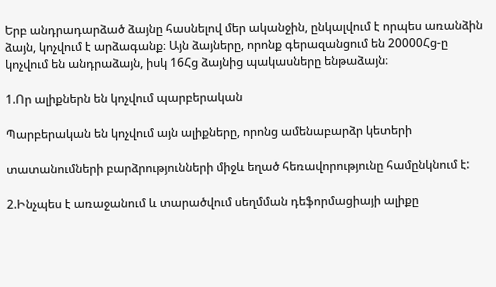Երբ անդրադարձած ձայնը հասնելով մեր ականջին, ընկալվում է որպես առանձին ձայն, կոչվում է արձագանք։ Այն ձայները, որոնք գերազանցում են 20000Հց-ը կոչվում են անդրաձայն, իսկ 16Հց ձայնից պակասները ենթաձայն։

1.Որ ալիքներն են կոչվում պարբերական

Պարբերական են կոչվում այն ալիքները, որոնց ամենաբարձր կետերի

տատանումների բարձրությունների միջև եղած հեռավորությունը համընկնում է:

2.Ինչպես է առաջանում և տարածվում սեղմման դեֆորմացիայի ալիքը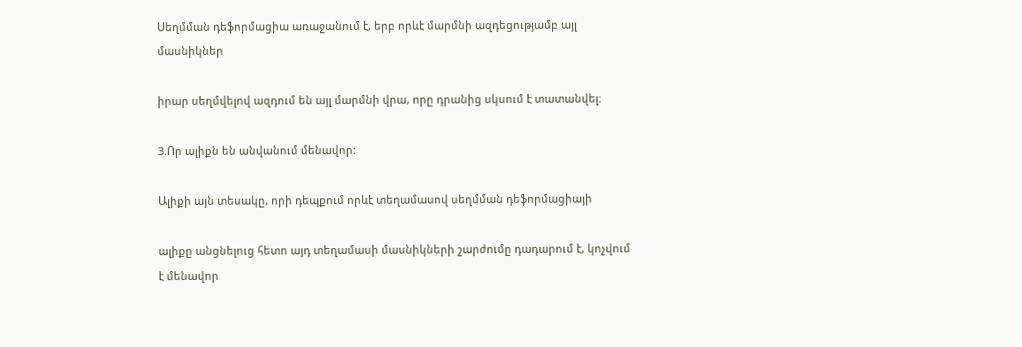Սեղմման դեֆորմացիա առաջանում է, երբ որևէ մարմնի ազդեցությամբ այլ մասնիկներ

իրար սեղմվելով ազդում են այլ մարմնի վրա, որը դրանից սկսում է տատանվել։

3.Որ ալիքն են անվանում մենավոր:

Ալիքի այն տեսակը, որի դեպքում որևէ տեղամասով սեղմման դեֆորմացիայի

ալիքը անցնելուց հետո այդ տեղամասի մասնիկների շարժումը դադարում է, կոչվում է մենավոր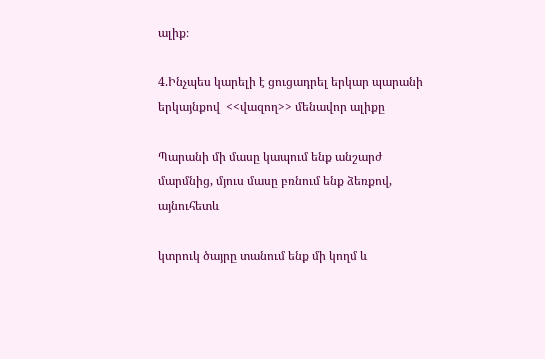ալիք։

4.Ինչպես կարելի է ցուցադրել երկար պարանի երկայնքով  <<վազող>> մենավոր ալիքը

Պարանի մի մասը կապում ենք անշարժ մարմնից, մյուս մասը բռնում ենք ձեռքով, այնուհետև

կտրուկ ծայրը տանում ենք մի կողմ և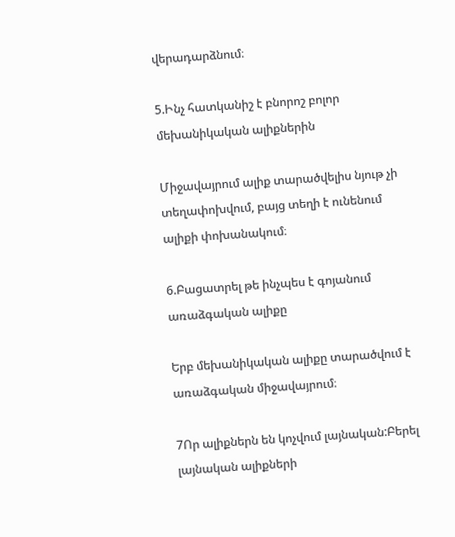վերադարձնում։

5.Ինչ հատկանիշ է բնորոշ բոլոր մեխանիկական ալիքներին

Միջավայրում ալիք տարածվելիս նյութ չի տեղափոխվում, բայց տեղի է ունենում ալիքի փոխանակում։

6.Բացատրել թե ինչպես է գոյանում առաձգական ալիքը

Երբ մեխանիկական ալիքը տարածվում է առաձգական միջավայրում։

7Որ ալիքներն են կոչվում լայնական:Բերել լայնական ալիքների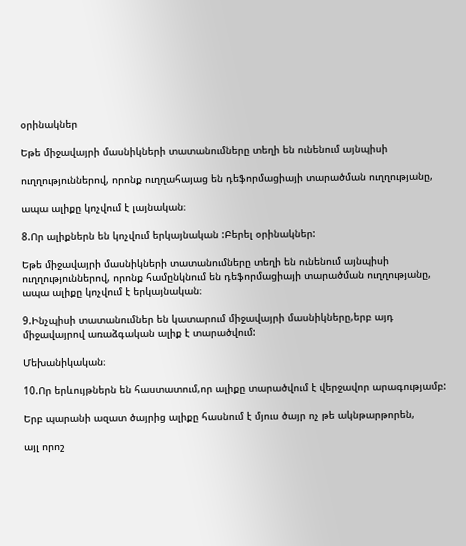օրինակներ

Եթե միջավայրի մասնիկների տատանումները տեղի են ունենում այնպիսի

ուղղություններով, որոնք ուղղահայաց են դեֆորմացիայի տարածման ուղղությանը,

ապա ալիքը կոչվում է լայնական։

8.Որ ալիքներն են կոչվում երկայնական :Բերել օրինակներ:

Եթե միջավայրի մասնիկների տատանումները տեղի են ունենում այնպիսի ուղղություններով, որոնք համընկնում են դեֆորմացիայի տարածման ուղղությանը, ապա ալիքը կոչվում է երկայնական։

9.Ինչպիսի տատանումներ են կատարում միջավայրի մասնիկները,երբ այդ միջավայրով առաձգական ալիք է տարածվում:

Մեխանիկական։

10.Որ երևույթներն են հաստատում,որ ալիքը տարածվում է վերջավոր արագությամբ:

Երբ պարանի ազատ ծայրից ալիքը հասնում է մյուս ծայր ոչ թե ակնթարթորեն,

այլ որոշ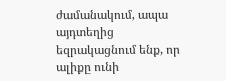ժամանակում, ապա այդտեղից եզրակացնում ենք, որ ալիքը ունի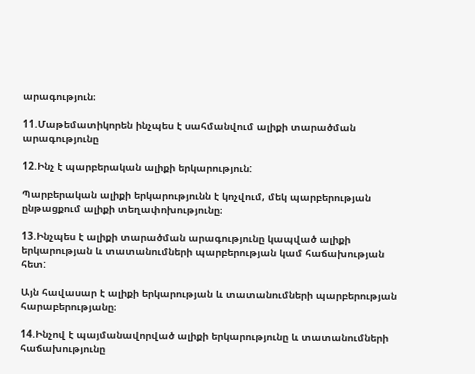արագություն։

11.Մաթեմատիկորեն ինչպես է սահմանվում ալիքի տարածման արագությունը

12.Ինչ է պարբերական ալիքի երկարություն:

Պարբերական ալիքի երկարությունն է կոչվում, մեկ պարբերության ընթացքում ալիքի տեղափոխությունը։

13.Ինչպես է ալիքի տարածման արագությունը կապված ալիքի երկարության և տատանումների պարբերության կամ հաճախության հետ:

Այն հավասար է ալիքի երկարության և տատանումների պարբերության հարաբերությանը։

14.Ինչով է պայմանավորված ալիքի երկարությունը և տատանումների հաճախությունը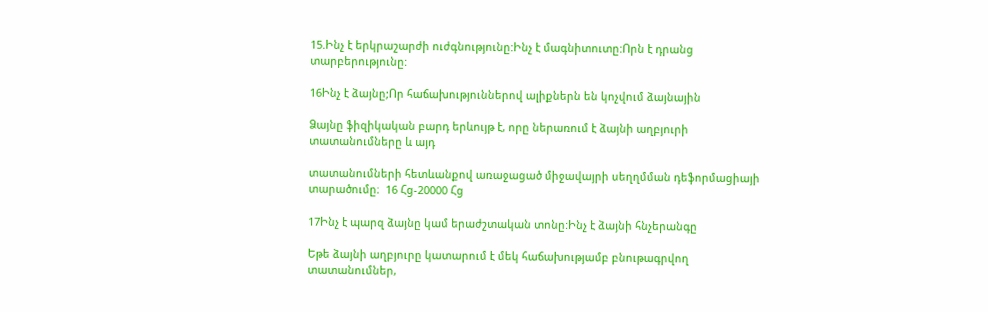15.Ինչ է երկրաշարժի ուժգնությունը:Ինչ է մագնիտուտը:Որն է դրանց տարբերությունը:

16Ինչ է ձայնը;Որ հաճախություններով ալիքներն են կոչվում ձայնային

Ձայնը ֆիզիկական բարդ երևույթ է, որը ներառում է ձայնի աղբյուրի տատանումները և այդ

տատանումների հետևանքով առաջացած միջավայրի սեղղմման դեֆորմացիայի տարածումը։  16 Հց-20000 Հց

17Ինչ է պարզ ձայնը կամ երաժշտական տոնը:Ինչ է ձայնի հնչերանգը

Եթե ձայնի աղբյուրը կատարում է մեկ հաճախությամբ բնութագրվող տատանումներ,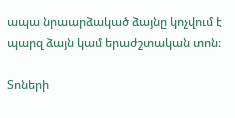ապա նրաարձակած ձայնը կոչվում է պարզ ձայն կամ երաժշտական տոն։

Տոների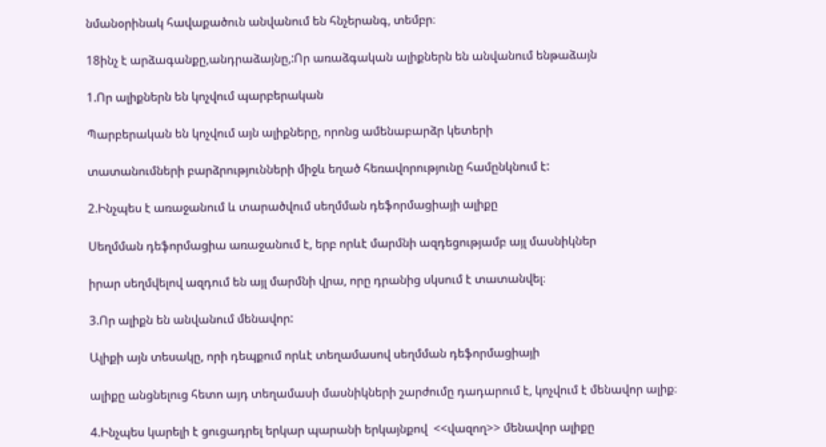նմանօրինակ հավաքածուն անվանում են հնչերանգ, տեմբր։

18ինչ է արձագանքը,անդրաձայնը,:Որ առաձգական ալիքներն են անվանում ենթաձայն

1.Որ ալիքներն են կոչվում պարբերական

Պարբերական են կոչվում այն ալիքները, որոնց ամենաբարձր կետերի

տատանումների բարձրությունների միջև եղած հեռավորությունը համընկնում է:

2.Ինչպես է առաջանում և տարածվում սեղմման դեֆորմացիայի ալիքը

Սեղմման դեֆորմացիա առաջանում է, երբ որևէ մարմնի ազդեցությամբ այլ մասնիկներ

իրար սեղմվելով ազդում են այլ մարմնի վրա, որը դրանից սկսում է տատանվել։

3.Որ ալիքն են անվանում մենավոր:

Ալիքի այն տեսակը, որի դեպքում որևէ տեղամասով սեղմման դեֆորմացիայի

ալիքը անցնելուց հետո այդ տեղամասի մասնիկների շարժումը դադարում է, կոչվում է մենավոր ալիք։

4.Ինչպես կարելի է ցուցադրել երկար պարանի երկայնքով  <<վազող>> մենավոր ալիքը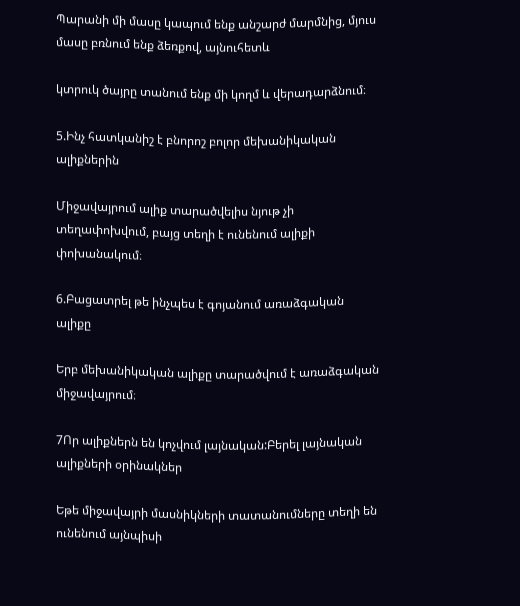Պարանի մի մասը կապում ենք անշարժ մարմնից, մյուս մասը բռնում ենք ձեռքով, այնուհետև

կտրուկ ծայրը տանում ենք մի կողմ և վերադարձնում։

5.Ինչ հատկանիշ է բնորոշ բոլոր մեխանիկական ալիքներին

Միջավայրում ալիք տարածվելիս նյութ չի տեղափոխվում, բայց տեղի է ունենում ալիքի փոխանակում։

6.Բացատրել թե ինչպես է գոյանում առաձգական ալիքը

Երբ մեխանիկական ալիքը տարածվում է առաձգական միջավայրում։

7Որ ալիքներն են կոչվում լայնական:Բերել լայնական ալիքների օրինակներ

Եթե միջավայրի մասնիկների տատանումները տեղի են ունենում այնպիսի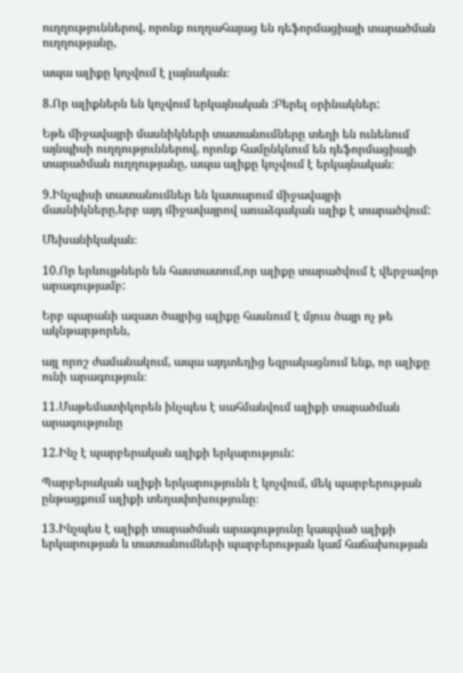ուղղություններով, որոնք ուղղահայաց են դեֆորմացիայի տարածման ուղղությանը,

ապա ալիքը կոչվում է լայնական։

8.Որ ալիքներն են կոչվում երկայնական :Բերել օրինակներ:

Եթե միջավայրի մասնիկների տատանումները տեղի են ունենում այնպիսի ուղղություններով, որոնք համընկնում են դեֆորմացիայի տարածման ուղղությանը, ապա ալիքը կոչվում է երկայնական։

9.Ինչպիսի տատանումներ են կատարում միջավայրի մասնիկները,երբ այդ միջավայրով առաձգական ալիք է տարածվում:

Մեխանիկական։

10.Որ երևույթներն են հաստատում,որ ալիքը տարածվում է վերջավոր արագությամբ:

Երբ պարանի ազատ ծայրից ալիքը հասնում է մյուս ծայր ոչ թե ակնթարթորեն,

այլ որոշ ժամանակում, ապա այդտեղից եզրակացնում ենք, որ ալիքը ունի արագություն։

11.Մաթեմատիկորեն ինչպես է սահմանվում ալիքի տարածման արագությունը

12.Ինչ է պարբերական ալիքի երկարություն:

Պարբերական ալիքի երկարությունն է կոչվում, մեկ պարբերության ընթացքում ալիքի տեղափոխությունը։

13.Ինչպես է ալիքի տարածման արագությունը կապված ալիքի երկարության և տատանումների պարբերության կամ հաճախության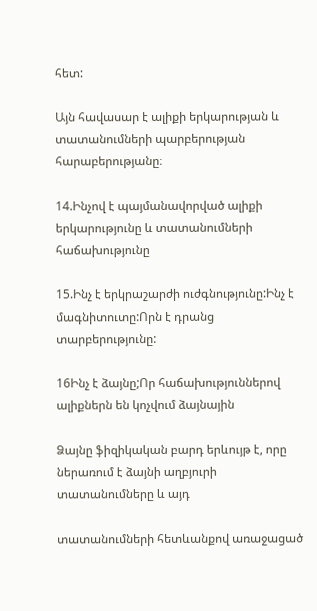հետ:

Այն հավասար է ալիքի երկարության և տատանումների պարբերության հարաբերությանը։

14.Ինչով է պայմանավորված ալիքի երկարությունը և տատանումների հաճախությունը

15.Ինչ է երկրաշարժի ուժգնությունը:Ինչ է մագնիտուտը:Որն է դրանց տարբերությունը:

16Ինչ է ձայնը;Որ հաճախություններով ալիքներն են կոչվում ձայնային

Ձայնը ֆիզիկական բարդ երևույթ է, որը ներառում է ձայնի աղբյուրի տատանումները և այդ

տատանումների հետևանքով առաջացած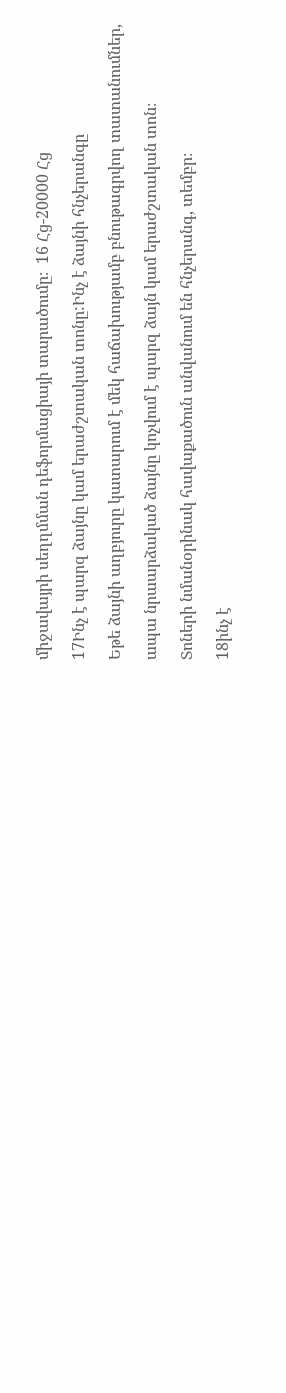միջավայրի սեղղմման դեֆորմացիայի տարածումը։  16 Հց-20000 Հց

17Ինչ է պարզ ձայնը կամ երաժշտական տոնը:Ինչ է ձայնի հնչերանգը

Եթե ձայնի աղբյուրը կատարում է մեկ հաճախությամբ բնութագրվող տատանումներ,

ապա նրաարձակած ձայնը կոչվում է պարզ ձայն կամ երաժշտական տոն։

Տոների նմանօրինակ հավաքածուն անվանում են հնչերանգ, տեմբր։

18ինչ է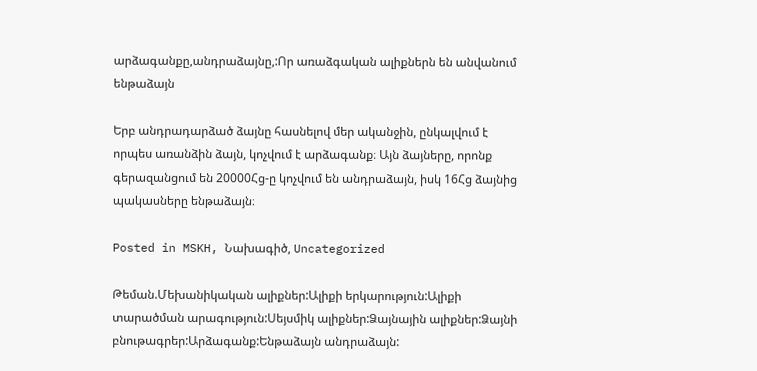արձագանքը,անդրաձայնը,:Որ առաձգական ալիքներն են անվանում ենթաձայն

Երբ անդրադարձած ձայնը հասնելով մեր ականջին, ընկալվում է որպես առանձին ձայն, կոչվում է արձագանք։ Այն ձայները, որոնք գերազանցում են 20000Հց-ը կոչվում են անդրաձայն, իսկ 16Հց ձայնից պակասները ենթաձայն։

Posted in MSKH, Նախագիծ, Uncategorized

Թեման.Մեխանիկական ալիքներ:Ալիքի երկարություն:Ալիքի տարածման արագություն:Սեյսմիկ ալիքներ:Ձայնային ալիքներ:Ձայնի բնութագրեր:Արձագանք:Ենթաձայն անդրաձայն: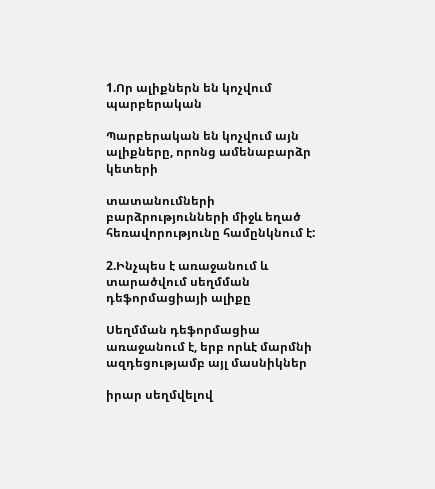1.Որ ալիքներն են կոչվում պարբերական

Պարբերական են կոչվում այն ալիքները, որոնց ամենաբարձր կետերի

տատանումների բարձրությունների միջև եղած հեռավորությունը համընկնում է:

2.Ինչպես է առաջանում և տարածվում սեղմման դեֆորմացիայի ալիքը

Սեղմման դեֆորմացիա առաջանում է, երբ որևէ մարմնի ազդեցությամբ այլ մասնիկներ

իրար սեղմվելով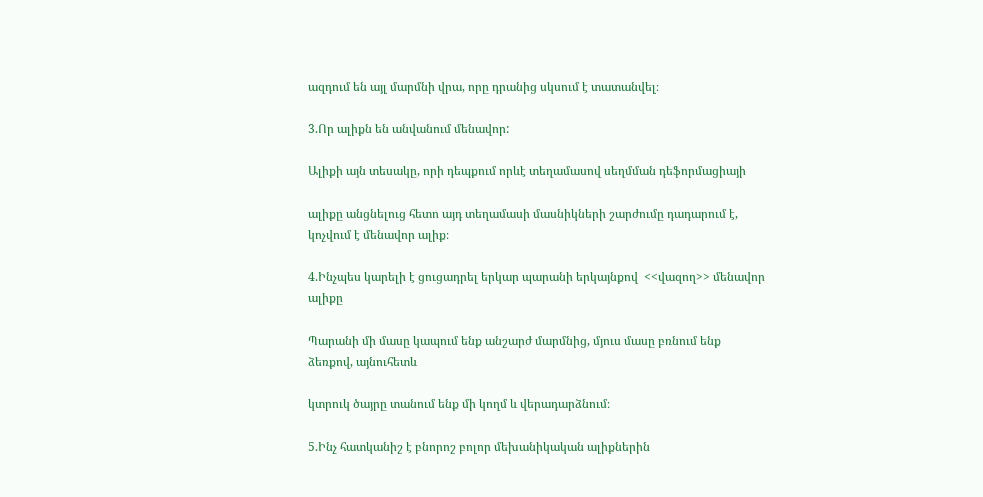ազդում են այլ մարմնի վրա, որը դրանից սկսում է տատանվել։

3.Որ ալիքն են անվանում մենավոր:

Ալիքի այն տեսակը, որի դեպքում որևէ տեղամասով սեղմման դեֆորմացիայի

ալիքը անցնելուց հետո այդ տեղամասի մասնիկների շարժումը դադարում է, կոչվում է մենավոր ալիք։

4.Ինչպես կարելի է ցուցադրել երկար պարանի երկայնքով  <<վազող>> մենավոր ալիքը

Պարանի մի մասը կապում ենք անշարժ մարմնից, մյուս մասը բռնում ենք ձեռքով, այնուհետև

կտրուկ ծայրը տանում ենք մի կողմ և վերադարձնում։

5.Ինչ հատկանիշ է բնորոշ բոլոր մեխանիկական ալիքներին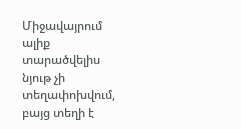Միջավայրում ալիք տարածվելիս նյութ չի տեղափոխվում, բայց տեղի է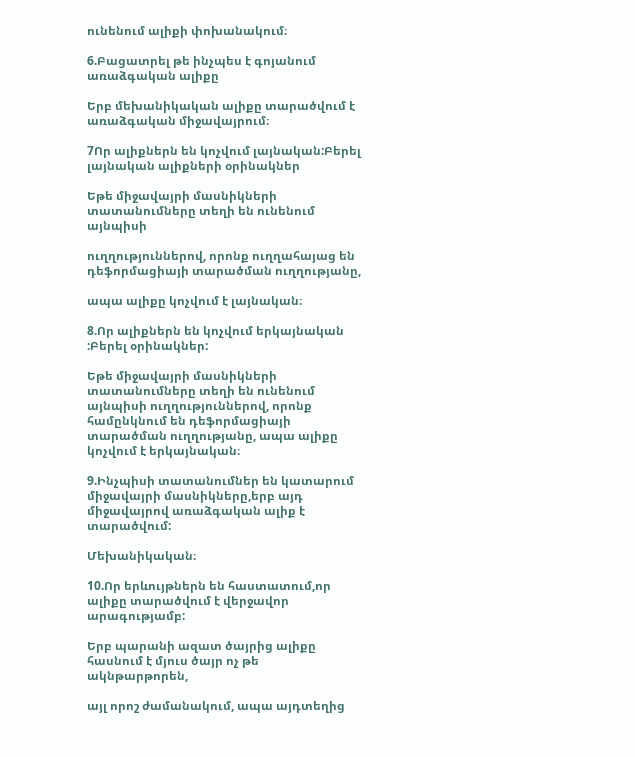ունենում ալիքի փոխանակում։

6.Բացատրել թե ինչպես է գոյանում առաձգական ալիքը

Երբ մեխանիկական ալիքը տարածվում է առաձգական միջավայրում։

7Որ ալիքներն են կոչվում լայնական:Բերել լայնական ալիքների օրինակներ

Եթե միջավայրի մասնիկների տատանումները տեղի են ունենում այնպիսի

ուղղություններով, որոնք ուղղահայաց են դեֆորմացիայի տարածման ուղղությանը,

ապա ալիքը կոչվում է լայնական։

8.Որ ալիքներն են կոչվում երկայնական :Բերել օրինակներ:

Եթե միջավայրի մասնիկների տատանումները տեղի են ունենում այնպիսի ուղղություններով, որոնք համընկնում են դեֆորմացիայի տարածման ուղղությանը, ապա ալիքը կոչվում է երկայնական։

9.Ինչպիսի տատանումներ են կատարում միջավայրի մասնիկները,երբ այդ միջավայրով առաձգական ալիք է տարածվում:

Մեխանիկական։

10.Որ երևույթներն են հաստատում,որ ալիքը տարածվում է վերջավոր արագությամբ:

Երբ պարանի ազատ ծայրից ալիքը հասնում է մյուս ծայր ոչ թե ակնթարթորեն,

այլ որոշ ժամանակում, ապա այդտեղից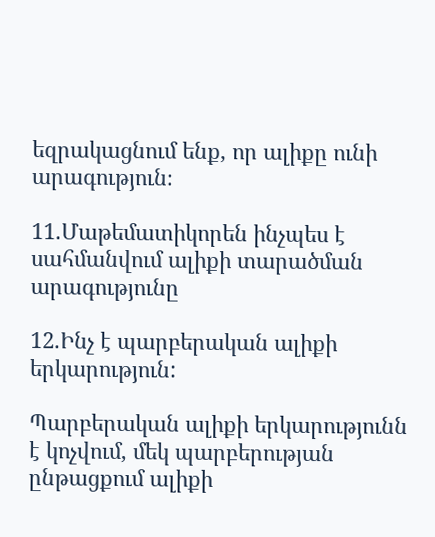եզրակացնում ենք, որ ալիքը ունի արագություն։

11.Մաթեմատիկորեն ինչպես է սահմանվում ալիքի տարածման արագությունը

12.Ինչ է պարբերական ալիքի երկարություն:

Պարբերական ալիքի երկարությունն է կոչվում, մեկ պարբերության ընթացքում ալիքի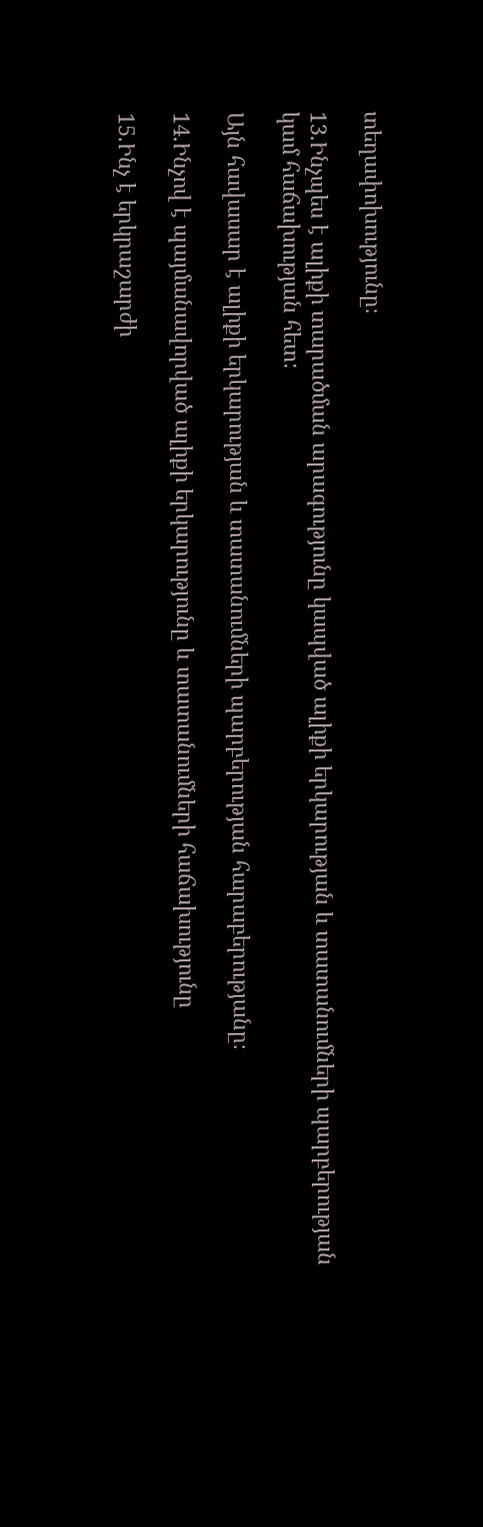տեղափոխությունը։

13.Ինչպես է ալիքի տարածման արագությունը կապված ալիքի երկարության և տատանումների պարբերության կամ հաճախության հետ:

Այն հավասար է ալիքի երկարության և տատանումների պարբերության հարաբերությանը։

14.Ինչով է պայմանավորված ալիքի երկարությունը և տատանումների հաճախությունը

15.Ինչ է երկրաշարժի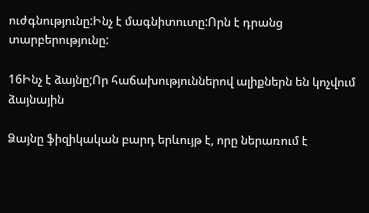ուժգնությունը:Ինչ է մագնիտուտը:Որն է դրանց տարբերությունը:

16Ինչ է ձայնը;Որ հաճախություններով ալիքներն են կոչվում ձայնային

Ձայնը ֆիզիկական բարդ երևույթ է, որը ներառում է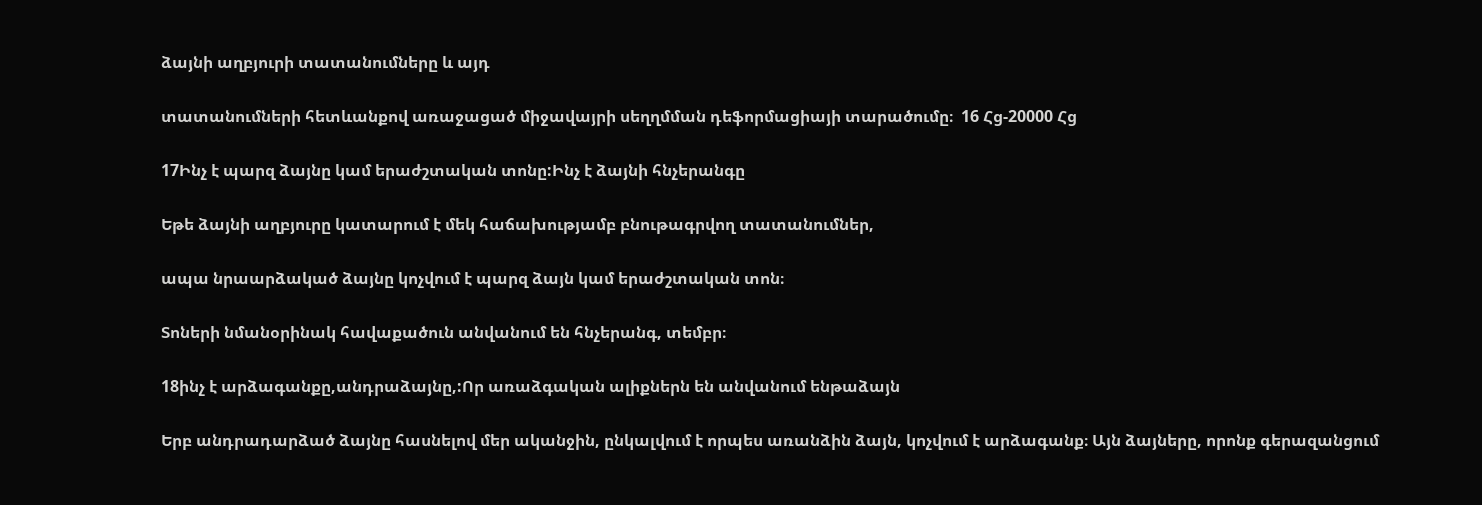ձայնի աղբյուրի տատանումները և այդ

տատանումների հետևանքով առաջացած միջավայրի սեղղմման դեֆորմացիայի տարածումը։  16 Հց-20000 Հց

17Ինչ է պարզ ձայնը կամ երաժշտական տոնը:Ինչ է ձայնի հնչերանգը

Եթե ձայնի աղբյուրը կատարում է մեկ հաճախությամբ բնութագրվող տատանումներ,

ապա նրաարձակած ձայնը կոչվում է պարզ ձայն կամ երաժշտական տոն։

Տոների նմանօրինակ հավաքածուն անվանում են հնչերանգ, տեմբր։

18ինչ է արձագանքը,անդրաձայնը,:Որ առաձգական ալիքներն են անվանում ենթաձայն

Երբ անդրադարձած ձայնը հասնելով մեր ականջին, ընկալվում է որպես առանձին ձայն, կոչվում է արձագանք։ Այն ձայները, որոնք գերազանցում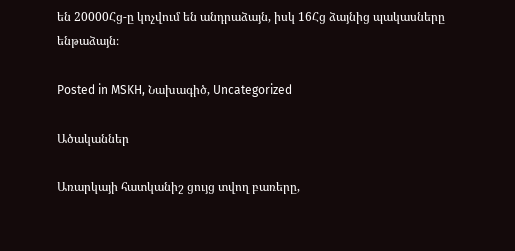են 20000Հց-ը կոչվում են անդրաձայն, իսկ 16Հց ձայնից պակասները ենթաձայն։

Posted in MSKH, Նախագիծ, Uncategorized

Ածականներ

Առարկայի հատկանիշ ցույց տվող բառերը,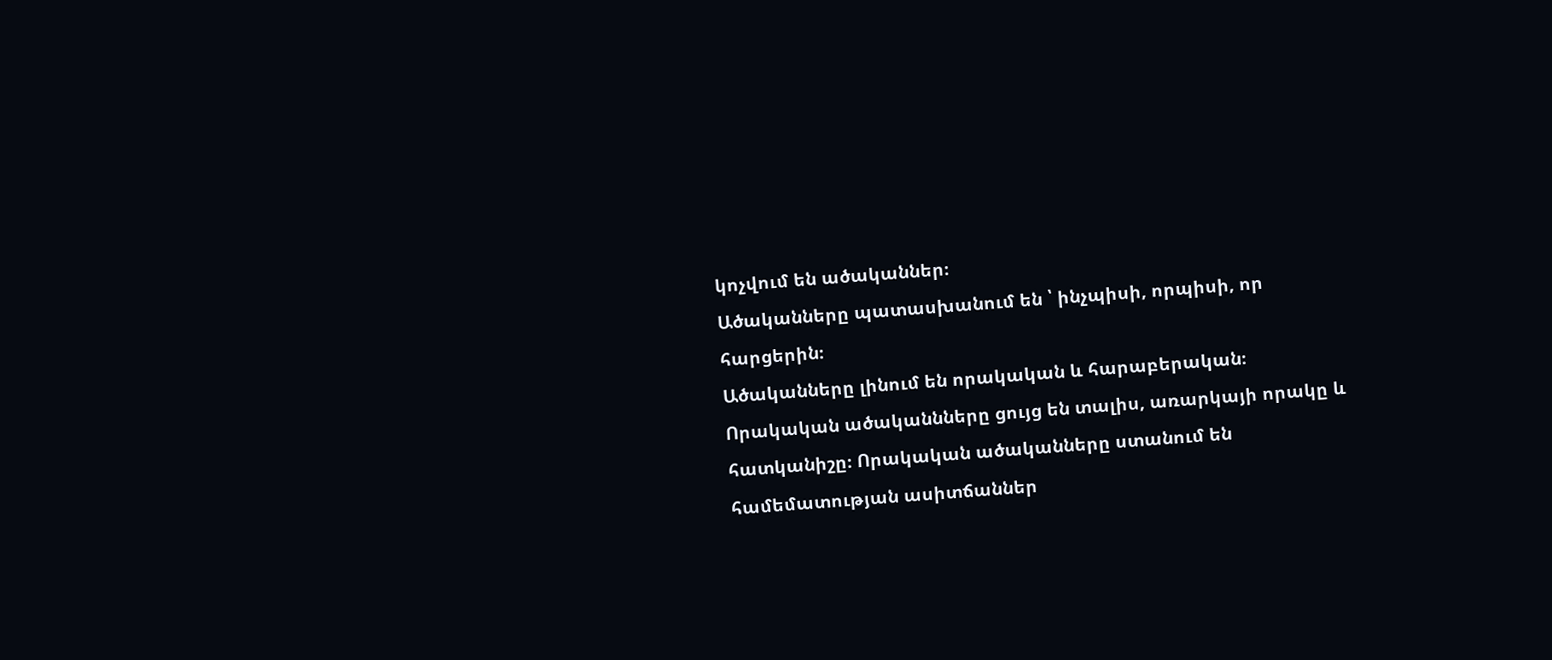կոչվում են ածականներ։
Ածականները պատասխանում են ՝ ինչպիսի, որպիսի, որ հարցերին։
Ածականները լինում են որակական և հարաբերական։
Որակական ածականնները ցույց են տալիս, առարկայի որակը և հատկանիշը։ Որակական ածականները ստանում են համեմատության ասիտճաններ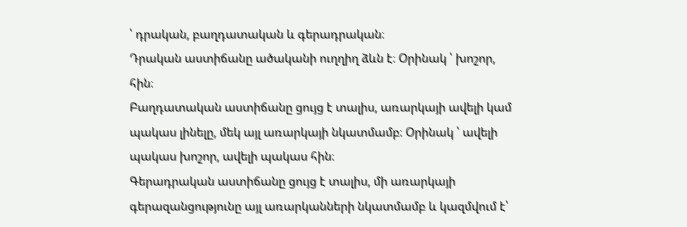՝ դրական, բաղդատական և գերադրական։
Դրական աստիճանը ածականի ուղղիղ ձևն է։ Օրինակ ՝ խոշոր, հին։
Բաղդատական աստիճանը ցույց է տալիս, առարկայի ավելի կամ պակաս լինելը, մեկ այլ առարկայի նկատմամբ։ Օրինակ ՝ ավելի պակաս խոշոր, ավելի պակաս հին։
Գերադրական աստիճանը ցույց է տալիս, մի առարկայի գերազանցությունը այլ առարկանների նկատմամբ և կազմվում է՝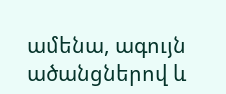ամենա, ագույն ածանցներով և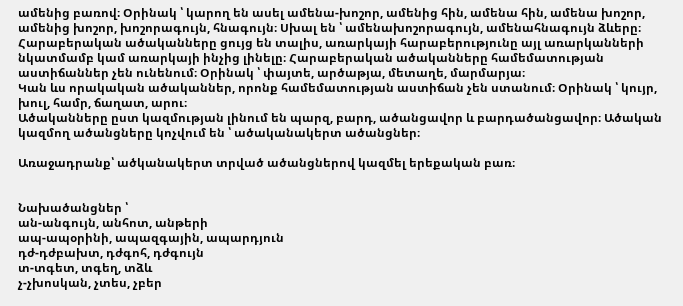ամենից բառով։ Օրինակ ՝ կարող են ասել ամենա-խոշոր, ամենից հին, ամենա հին, ամենա խոշոր, ամենից խոշոր, խոշորագույն, հնագույն։ Սխալ են ՝ ամենախոշորագույն, ամենահնագույն ձևերը։
Հարաբերական ածականները ցույց են տալիս, առարկայի հարաբերությունը այլ առարկանների նկատմամբ կամ առարկայի ինչից լինելը։ Հարաբերական ածականները համեմատության աստիճաններ չեն ունենում։ Օրինակ ՝ փայտե, արծաթյա, մետաղե, մարմարյա։
Կան ևս որակական ածականներ, որոնք համեմատության աստիճան չեն ստանում։ Օրինակ ՝ կույր, խուլ, համր, ճաղատ, արու։
Ածականները ըստ կազմության լինում են պարզ, բարդ, ածանցավոր և բարդածանցավոր։ Ածական կազմող ածանցները կոչվում են ՝ ածականակերտ ածանցներ։

Առաջադրանք՝ ածկանակերտ տրված ածանցներով կազմել երեքական բառ։


Նախածանցներ ՝
ան-անգույն, անհոտ, անթերի
ապ-ապօրինի, ապազգային, ապարդյուն
դժ-դժբախտ, դժգոհ, դժգույն
տ-տգետ, տգեղ, տձև
չ-չխոսկան, չտես, չբեր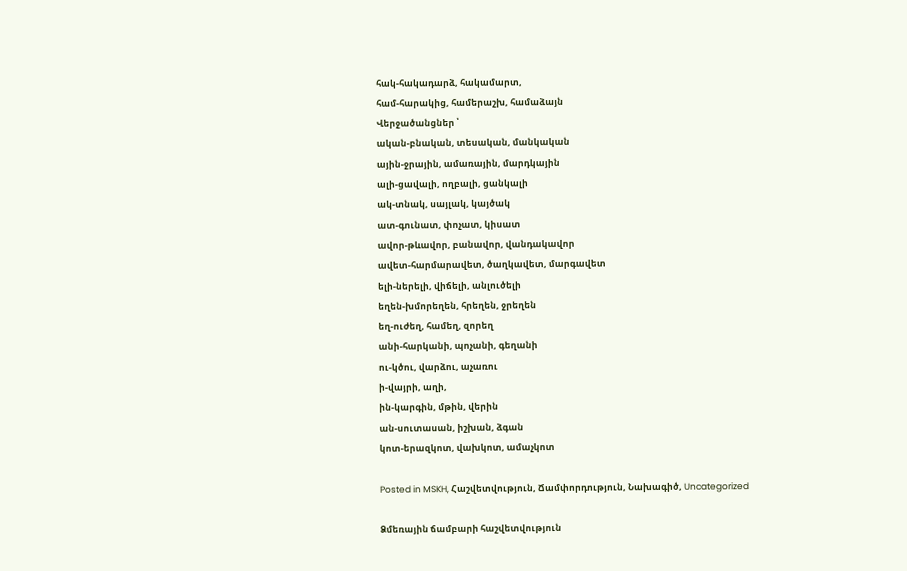հակ-հակադարձ, հակամարտ,
համ-հարակից, համերաշխ, համաձայն
Վերջածանցներ ՝
ական-բնական, տեսական, մանկական
ային-ջրային, ամառային, մարդկային
ալի-ցավալի, ողբալի, ցանկալի
ակ-տնակ, սայլակ, կայծակ
ատ-գունատ, փոչատ, կիսատ
ավոր-թևավոր, բանավոր, վանդակավոր
ավետ-հարմարավետ, ծաղկավետ, մարգավետ
ելի-ներելի, վիճելի, անլուծելի
եղեն-խմորեղեն, հրեղեն, ջրեղեն
եղ-ուժեղ, համեղ, զորեղ
անի-հարկանի, պոչանի, գեղանի
ու-կծու, վարձու, աչառու
ի-վայրի, աղի,
ին-կարգին, մթին, վերին
ան-սուտասան, իշխան, ձգան
կոտ-երազկոտ, վախկոտ, ամաչկոտ

Posted in MSKH, Հաշվետվություն, Ճամփորդություն, Նախագիծ, Uncategorized

Ձմեռային ճամբարի հաշվետվություն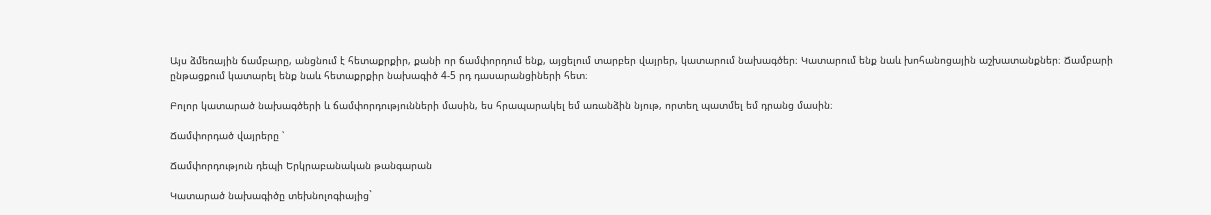Այս ձմեռային ճամբարը, անցնում է հետաքրքիր, քանի որ ճամփորդում ենք, այցելում տարբեր վայրեր, կատարում նախագծեր։ Կատարում ենք նաև խոհանոցային աշխատանքներ։ Ճամբարի ընթացքում կատարել ենք նաև հետաքրքիր նախագիծ 4-5 րդ դասարանցիների հետ։

Բոլոր կատարած նախագծերի և ճամփորդությունների մասին, ես հրապարակել եմ առանձին նյութ, որտեղ պատմել եմ դրանց մասին։

Ճամփորդած վայրերը ՝

Ճամփորդություն դեպի Երկրաբանական թանգարան

Կատարած նախագիծը տեխնոլոգիայից`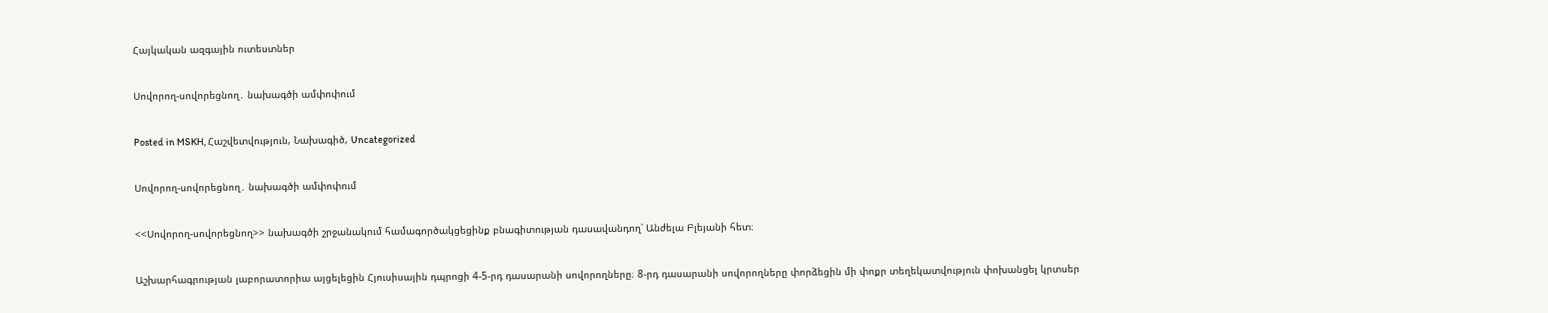Հայկական ազգային ուտեստներ

Սովորող-սովորեցնող․ նախագծի ամփոփում

Posted in MSKH, Հաշվետվություն, Նախագիծ, Uncategorized

Սովորող-սովորեցնող․ նախագծի ամփոփում

<<Սովորող-սովորեցնող>> նախագծի շրջանակում համագործակցեցինք բնագիտության դասավանդող՝ Անժելա Բլեյանի հետ։

Աշխարհագրության լաբորատորիա այցելեցին Հյուսիսային դպրոցի 4-5-րդ դասարանի սովորողները։ 8-րդ դասարանի սովորողները փորձեցին մի փոքր տեղեկատվություն փոխանցել կրտսեր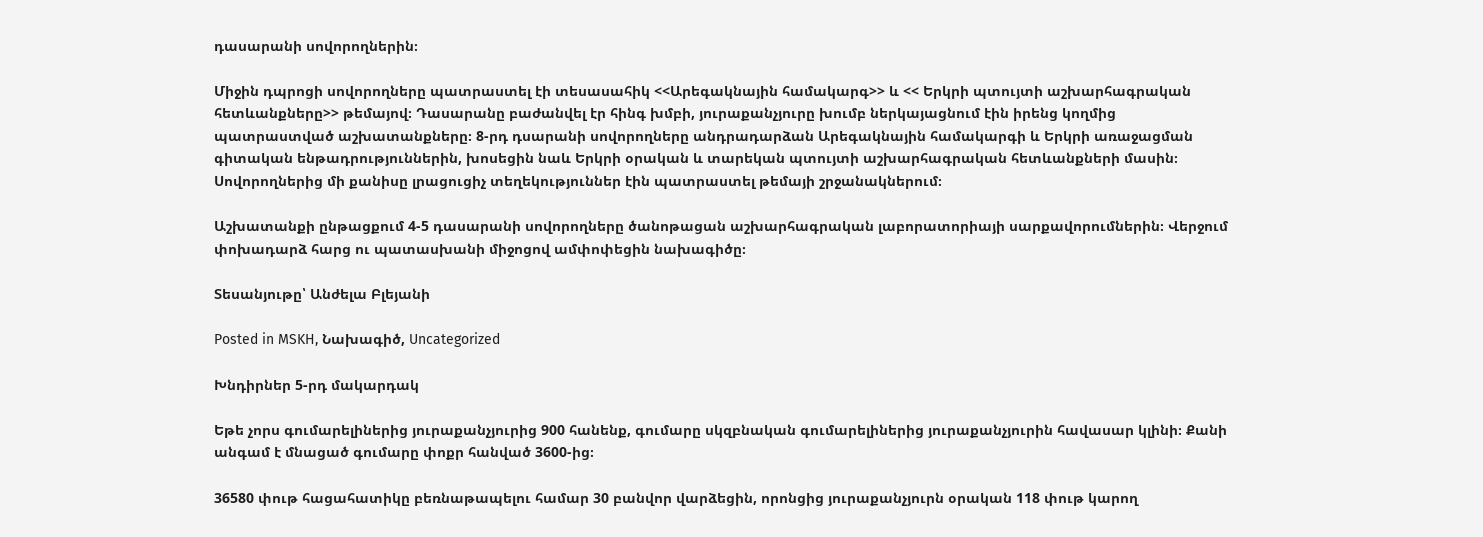դասարանի սովորողներին։

Միջին դպրոցի սովորողները պատրաստել էի տեսասահիկ <<Արեգակնային համակարգ>> և << Երկրի պտույտի աշխարհագրական հետևանքները>> թեմայով։ Դասարանը բաժանվել էր հինգ խմբի, յուրաքանչյուրը խումբ ներկայացնում էին իրենց կողմից պատրաստված աշխատանքները։ 8-րդ դսարանի սովորողները անդրադարձան Արեգակնային համակարգի և Երկրի առաջացման գիտական ենթադրություններին, խոսեցին նաև Երկրի օրական և տարեկան պտույտի աշխարհագրական հետևանքների մասին։ Սովորողներից մի քանիսը լրացուցիչ տեղեկություններ էին պատրաստել թեմայի շրջանակներում։

Աշխատանքի ընթացքում 4-5 դասարանի սովորողները ծանոթացան աշխարհագրական լաբորատորիայի սարքավորումներին։ Վերջում փոխադարձ հարց ու պատասխանի միջոցով ամփոփեցին նախագիծը։

Տեսանյութը՝ Անժելա Բլեյանի

Posted in MSKH, Նախագիծ, Uncategorized

Խնդիրներ 5-րդ մակարդակ

Եթե չորս գումարելիներից յուրաքանչյուրից 900 հանենք, գումարը սկզբնական գումարելիներից յուրաքանչյուրին հավասար կլինի։ Քանի անգամ է մնացած գումարը փոքր հանված 3600-ից։

36580 փութ հացահատիկը բեռնաթապելու համար 30 բանվոր վարձեցին, որոնցից յուրաքանչյուրն օրական 118 փութ կարող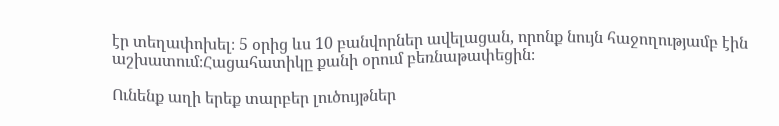էր տեղափոխել։ 5 օրից ևս 10 բանվորներ ավելացան, որոնք նույն հաջողությամբ էին աշխատում։Հացահատիկը քանի օրում բեռնաթափեցին։

Ունենք աղի երեք տարբեր լուծույթներ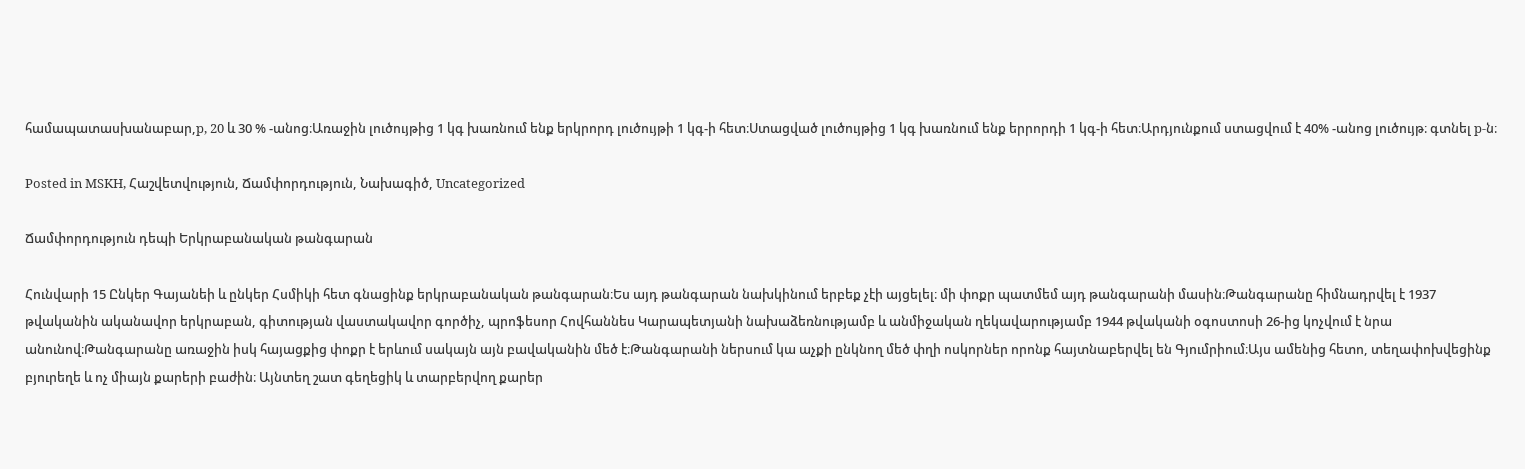համապատասխանաբար,p, 20 և 30 % -անոց։Առաջին լուծույթից 1 կգ խառնում ենք երկրորդ լուծույթի 1 կգ-ի հետ։Ստացված լուծույթից 1 կգ խառնում ենք երրորդի 1 կգ-ի հետ։Արդյունքում ստացվում է 40% -անոց լուծույթ։ գտնել p-ն։

Posted in MSKH, Հաշվետվություն, Ճամփորդություն, Նախագիծ, Uncategorized

Ճամփորդություն դեպի Երկրաբանական թանգարան

Հունվարի 15 Ընկեր Գայանեի և ընկեր Հսմիկի հետ գնացինք երկրաբանական թանգարան։Ես այդ թանգարան նախկինում երբեք չէի այցելել։ մի փոքր պատմեմ այդ թանգարանի մասին։Թանգարանը հիմնադրվել է 1937 թվականին ականավոր երկրաբան, գիտության վաստակավոր գործիչ, պրոֆեսոր Հովհաննես Կարապետյանի նախաձեռնությամբ և անմիջական ղեկավարությամբ 1944 թվականի օգոստոսի 26-ից կոչվում է նրա անունով։Թանգարանը առաջին իսկ հայացքից փոքր է երևում սակայն այն բավականին մեծ է։Թանգարանի ներսում կա աչքի ընկնող մեծ փղի ոսկորներ որոնք հայտնաբերվել են Գյումրիում։Այս ամենից հետո, տեղափոխվեցինք բյուրեղե և ոչ միայն քարերի բաժին։ Այնտեղ շատ գեղեցիկ և տարբերվող քարեր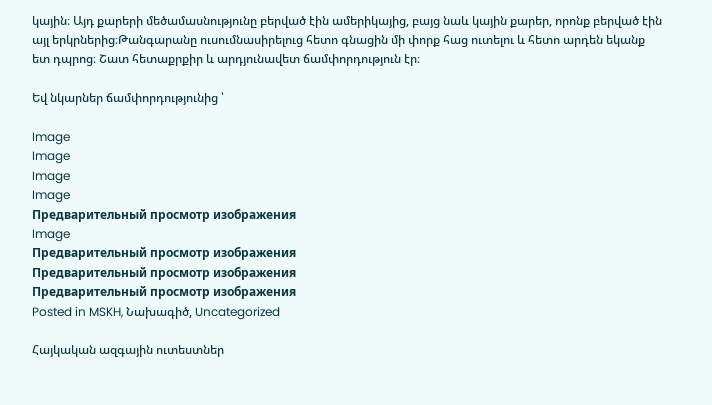կային։ Այդ քարերի մեծամասնությունը բերված էին ամերիկայից, բայց նաև կային քարեր, որոնք բերված էին այլ երկրներից։Թանգարանը ուսումնասիրելուց հետո գնացին մի փորք հաց ուտելու և հետո արդեն եկանք ետ դպրոց։ Շատ հետաքրքիր և արդյունավետ ճամփորդություն էր։

Եվ նկարներ ճամփորդությունից ՝

Image
Image
Image
Image
Предварительный просмотр изображения
Image
Предварительный просмотр изображения
Предварительный просмотр изображения
Предварительный просмотр изображения
Posted in MSKH, Նախագիծ, Uncategorized

Հայկական ազգային ուտեստներ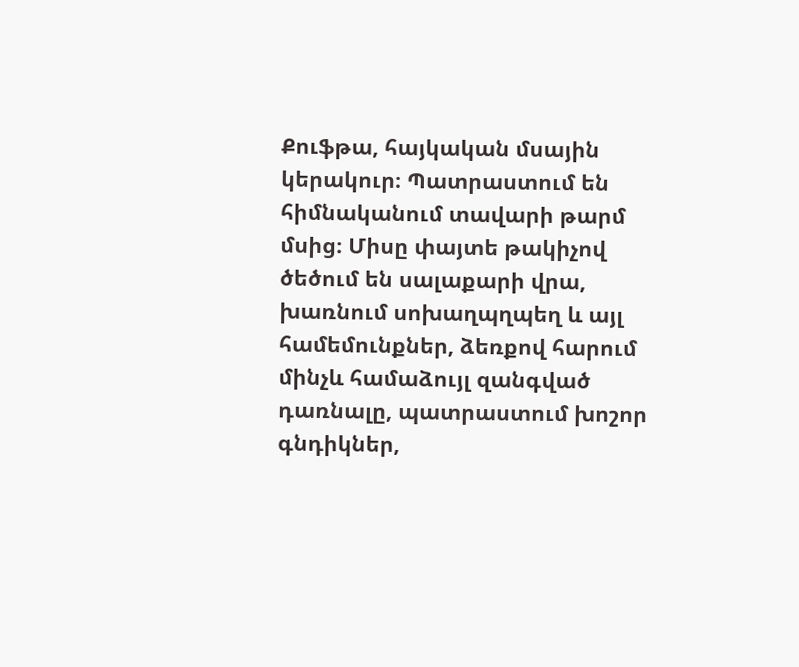Քուֆթա, հայկական մսային կերակուր։ Պատրաստում են հիմնականում տավարի թարմ մսից։ Միսը փայտե թակիչով ծեծում են սալաքարի վրա, խառնում սոխաղպղպեղ և այլ համեմունքներ, ձեռքով հարում մինչև համաձույլ զանգված դառնալը, պատրաստում խոշոր գնդիկներ,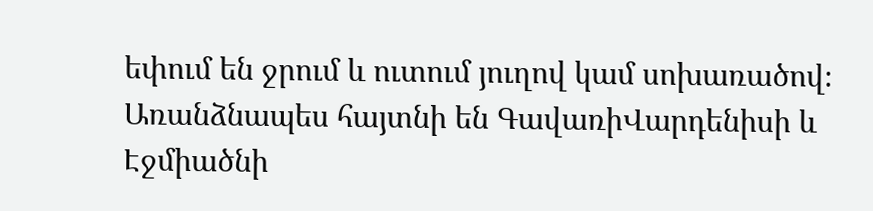եփում են ջրում և ուտում յուղով կամ սոխառածով։ Առանձնապես հայտնի են ԳավառիՎարդենիսի և Էջմիածնի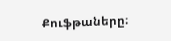Քուֆթաները։